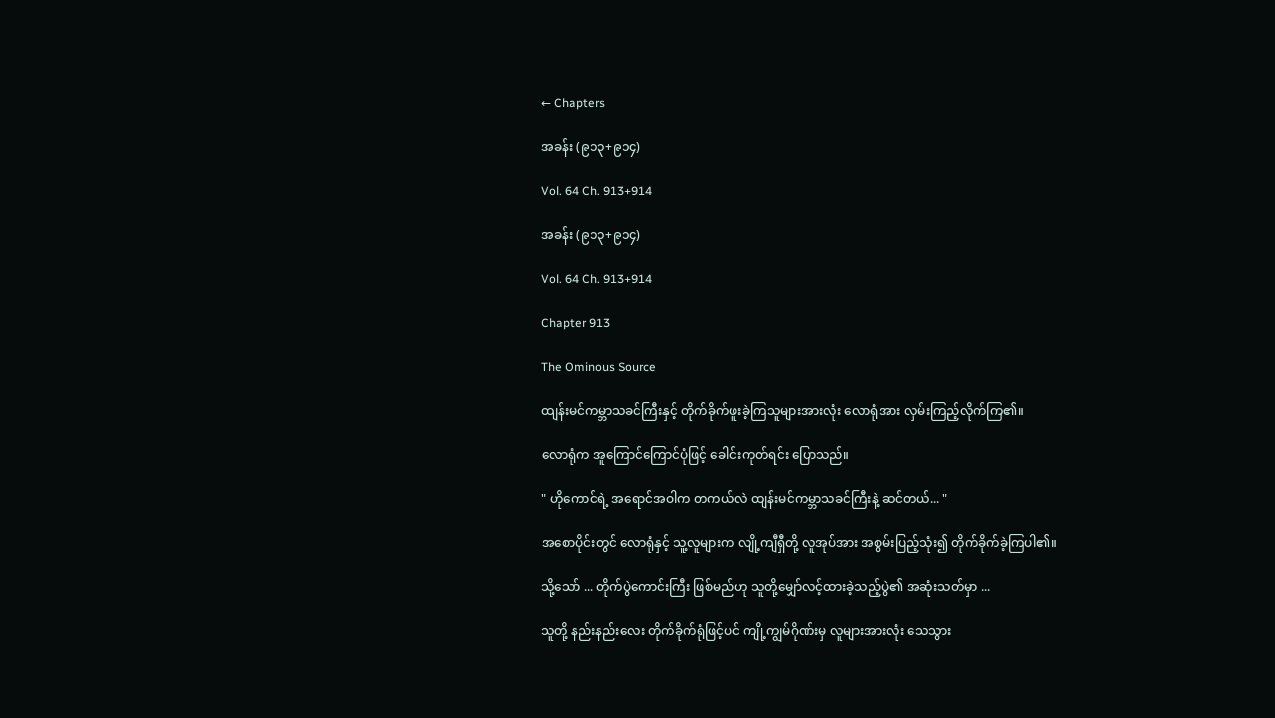← Chapters

အခန်း (၉၁၃+၉၁၄)

Vol. 64 Ch. 913+914

အခန်း (၉၁၃+၉၁၄)

Vol. 64 Ch. 913+914

Chapter 913

The Ominous Source

ထျန်းမင်ကမ္ဘာသခင်ကြီးနှင့် တိုက်ခိုက်ဖူးခဲ့ကြသူများအားလုံး လောရုံအား လှမ်းကြည့်လိုက်ကြ၏။

လောရုံက အူကြောင်ကြောင်ပုံဖြင့် ခေါင်းကုတ်ရင်း ပြောသည်။

" ဟိုကောင်ရဲ့ အရောင်အဝါက တကယ်လဲ ထျန်းမင်ကမ္ဘာသခင်ကြီးနဲ့ ဆင်တယ်... "

အစောပိုင်းတွင် လောရုံနှင့် သူ့လူများက လျို့ကျီရှီတို့ လူအုပ်အား အစွမ်းပြည့်သုံး၍ တိုက်ခိုက်ခဲ့ကြပါ၏။

သို့သော် ... တိုက်ပွဲကောင်းကြီး ဖြစ်မည်ဟု သူတို့မျှော်လင့်ထားခဲ့သည့်ပွဲ၏ အဆုံးသတ်မှာ ...

သူတို့ နည်းနည်းလေး တိုက်ခိုက်ရုံဖြင့်ပင် ကျို့ကျွမ်ဂိုဏ်းမှ လူများအားလုံး သေသွား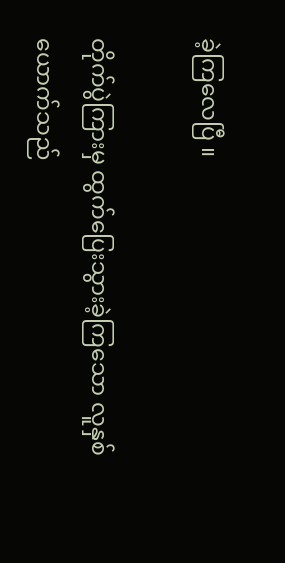ခဲ့ကြလေပြီ ။

တိုက်ပွဲကြားမှ ထွက်ပြေးသွားခဲ့ကြသော လူနှစ်ယောက်သည်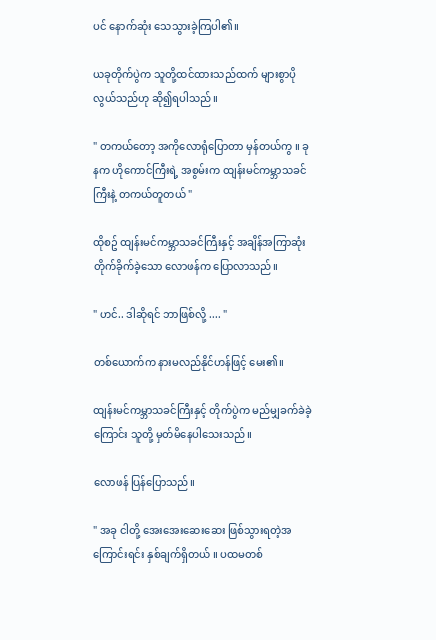ပင် နောက်ဆုံး သေသွားခဲ့ကြပါ၏။

ယခုတိုက်ပွဲက သူတို့ထင်ထားသည်ထက် များစွာပိုလွယ်သည်ဟု ဆို၍ရပါသည်။

" တကယ်တော့ အကိုလောရုံပြောတာ မှန်တယ်ကွ ။ ခုနက ဟိုကောင်ကြီးရဲ့ အစွမ်းက ထျန်းမင်ကမ္ဘာသခင်ကြီးနဲ့ တကယ်တူတယ် "

ထိုစဥ် ထျန်းမင်ကမ္ဘာသခင်ကြီးနှင့် အချိန်အကြာဆုံး တိုက်ခိုက်ခဲ့သော လောဖန်က ပြောလာသည်။

" ဟင်.. ဒါဆိုရင် ဘာဖြစ်လို့ .... "

တစ်ယောက်က နားမလည်နိုင်ဟန်ဖြင့် မေး၏။

ထျန်းမင်ကမ္ဘာသခင်ကြီးနှင့် တိုက်ပွဲက မည်မျှခက်ခဲခဲ့ကြောင်း သူတို့ မှတ်မိနေပါသေးသည်။

လောဖန် ပြန်ပြောသည်။

" အခု ငါတို့ အေးအေးဆေးဆေး ဖြစ်သွားရတဲ့အကြောင်းရင်း နှစ်ချက်ရှိတယ် ။ ပထမတစ်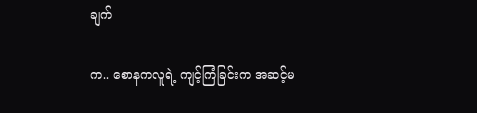ချက်

က.. စောနကလူရဲ့ ကျင့်ကြံခြင်းက အဆင့်မ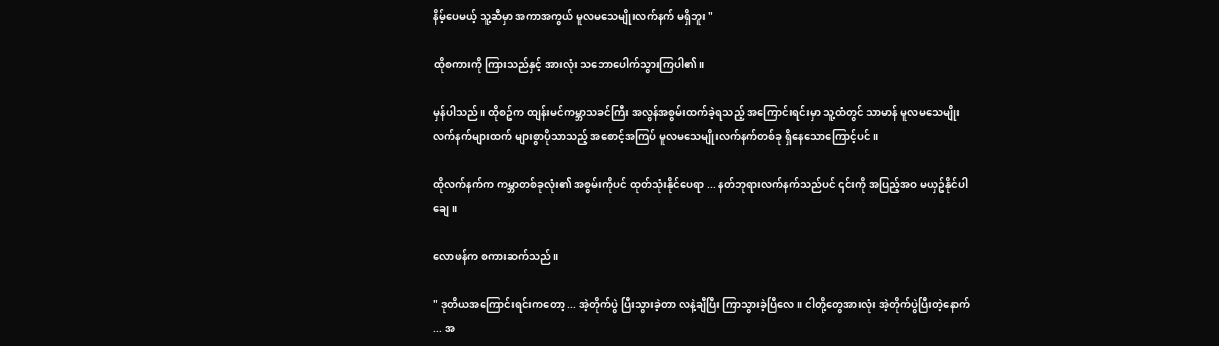နိမ့်ပေမယ့် သူ့ဆီမှာ အကာအကွယ် မူလမသေမျိုးလက်နက် မရှိဘူး "

ထိုစကားကို ကြားသည်နှင့် အားလုံး သဘောပေါက်သွားကြပါ၏။

မှန်ပါသည် ။ ထိုစဥ်က ထျန်းမင်ကမ္ဘာသခင်ကြီး အလွန်အစွမ်းထက်ခဲ့ရသည့် အကြောင်းရင်းမှာ သူ့ထံတွင် သာမာန် မူလမသေမျိုးလက်နက်များထက် များစွာပိုသာသည့် အစောင့်အကြပ် မူလမသေမျိုးလက်နက်တစ်ခု ရှိနေသောကြောင့်ပင် ။

ထိုလက်နက်က ကမ္ဘာတစ်ခုလုံး၏ အစွမ်းကိုပင် ထုတ်သုံးနိုင်ပေရာ ... နတ်ဘုရားလက်နက်သည်ပင် ၎င်းကို အပြည့်အဝ မယှဥ်နိုင်ပါချေ။

လောဖန်က စကားဆက်သည်။

" ဒုတိယအကြောင်းရင်းကတော့ ... အဲ့တိုက်ပွဲ ပြီးသွားခဲ့တာ လနဲ့ချီပြီး ကြာသွားခဲ့ပြီလေ ။ ငါတို့တွေအားလုံး အဲ့တိုက်ပွဲပြီးတဲ့နောက် ... အ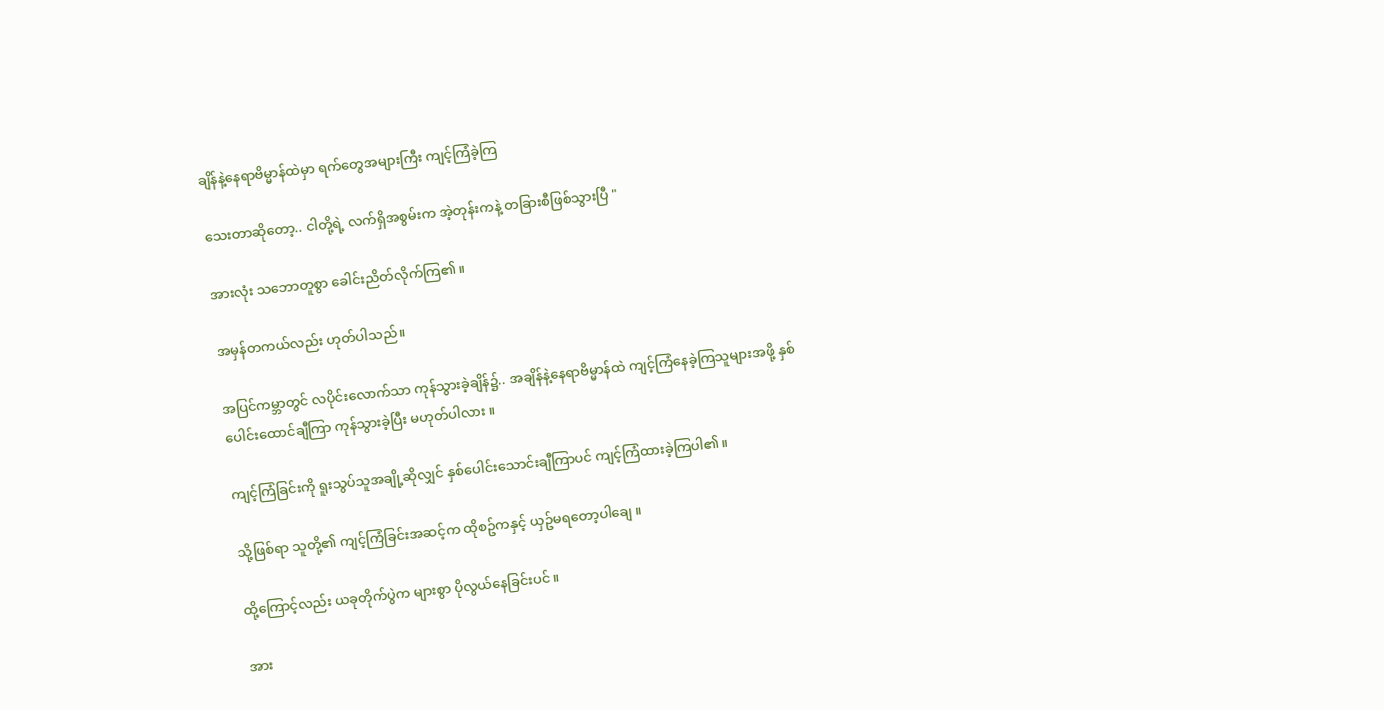ချိန်နဲ့နေရာဗိမ္မာန်ထဲမှာ ရက်တွေအများကြီး ကျင့်ကြံခဲ့ကြ

သေးတာဆိုတော့.. ငါတို့ရဲ့ လက်ရှိအစွမ်းက အဲ့တုန်းကနဲ့ တခြားစီဖြစ်သွားပြီ "

အားလုံး သဘောတူစွာ ခေါင်းညိတ်လိုက်ကြ၏။

အမှန်တကယ်လည်း ဟုတ်ပါသည်။

အပြင်ကမ္ဘာတွင် လပိုင်းလောက်သာ ကုန်သွားခဲ့ချိန်၌.. အချိန်နဲ့နေရာဗိမ္မာန်ထဲ ကျင့်ကြံနေခဲ့ကြသူများအဖို့ နှစ်ပေါင်းထောင်ချီကြာ ကုန်သွားခဲ့ပြီး မဟုတ်ပါလား ။

ကျင့်ကြံခြင်းကို ရူးသွပ်သူအချို့ဆိုလျှင် နှစ်ပေါင်းသောင်းချီကြာပင် ကျင့်ကြံထားခဲ့ကြပါ၏။

သို့ဖြစ်ရာ သူတို့၏ ကျင့်ကြံခြင်းအဆင့်က ထိုစဥ်ကနှင့် ယှဥ်မရတော့ပါချေ ။

ထို့ကြောင့်လည်း ယခုတိုက်ပွဲက များစွာ ပိုလွယ်နေခြင်းပင် ။

အား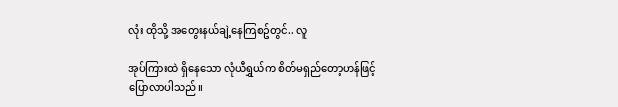လုံး ထိုသို့ အတွေးနယ်ချဲ့နေကြစဥ်တွင်.. လူ

အုပ်ကြားထဲ ရှိနေသော လုံယီရွှယ်က စိတ်မရှည်တော့ဟန်ဖြင့် ပြောလာပါသည်။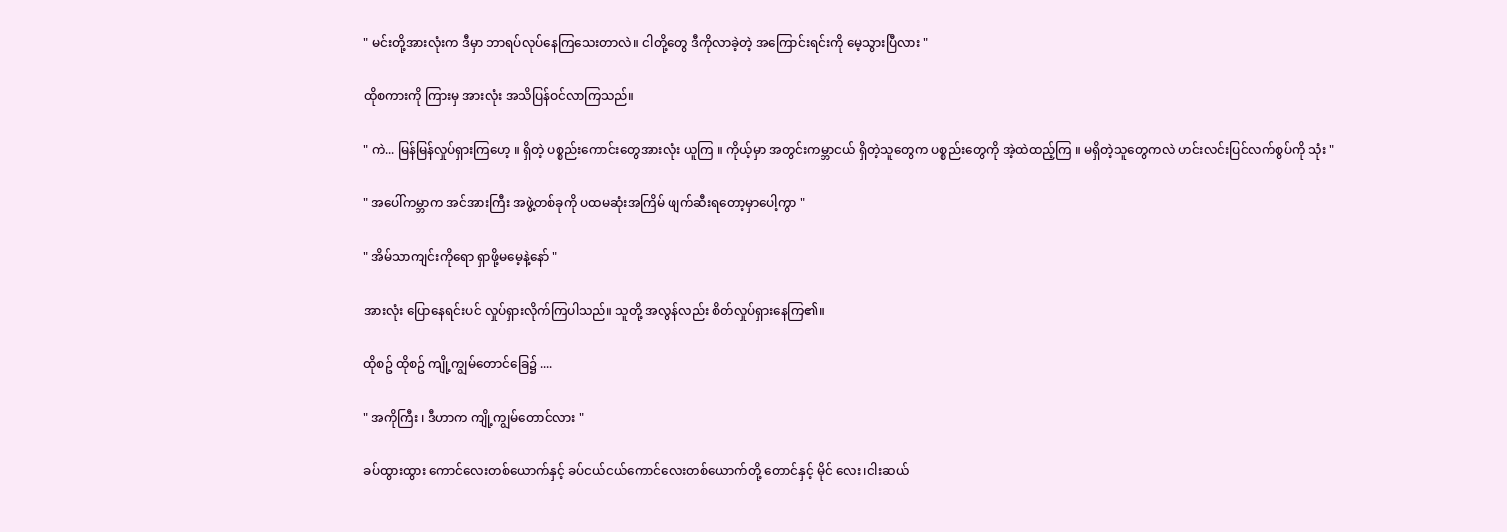" မင်းတို့အားလုံးက ဒီမှာ ဘာရပ်လုပ်နေကြသေးတာလဲ။ ငါတို့တွေ ဒီကိုလာခဲ့တဲ့ အကြောင်းရင်းကို မေ့သွားပြီလား "

ထိုစကားကို ကြားမှ အားလုံး အသိပြန်ဝင်လာကြသည်။

" ကဲ... မြန်မြန်လှုပ်ရှားကြဟေ့ ။ ရှိတဲ့ ပစ္စည်းကောင်းတွေအားလုံး ယူကြ ။ ကိုယ့်မှာ အတွင်းကမ္ဘာငယ် ရှိတဲ့သူတွေက ပစ္စည်းတွေကို အဲ့ထဲထည့်ကြ ။ မရှိတဲ့သူတွေကလဲ ဟင်းလင်းပြင်လက်စွပ်ကို သုံး "

" အပေါ်ကမ္ဘာက အင်အားကြီး အဖွဲ့တစ်ခုကို ပထမဆုံးအကြိမ် ဖျက်ဆီးရတော့မှာပေါ့ကွာ "

" အိမ်သာကျင်းကိုရော ရှာဖို့မမေ့နဲ့နော် "

အားလုံး ပြောနေရင်းပင် လှုပ်ရှားလိုက်ကြပါသည်။ သူတို့ အလွန်လည်း စိတ်လှုပ်ရှားနေကြ၏။

ထိုစဥ် ထိုစဥ် ကျို့ကျွမ်တောင်ခြေ၌ ....

" အကိုကြီး ၊ ဒီဟာက ကျို့ကျွမ်တောင်လား "

ခပ်ထွားထွား ကောင်လေးတစ်ယောက်နှင့် ခပ်ငယ်ငယ်ကောင်လေးတစ်ယောက်တို့ တောင်နှင့် မိုင် လေး၊ငါးဆယ်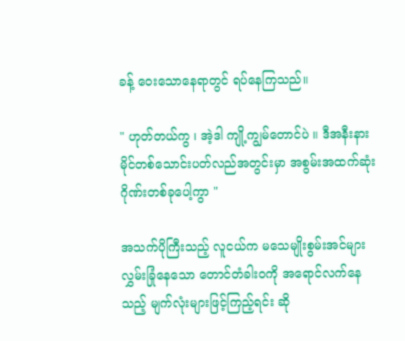ခန့် ဝေးသောနေရာတွင် ရပ်နေကြသည်။

" ဟုတ်တယ်ကွ ၊ အဲ့ဒါ ကျို့ကျွမ်တောင်ပဲ ။ ဒီအနီးနား မိုင်တစ်သောင်းပတ်လည်အတွင်းမှာ အစွမ်းအထက်ဆုံး ဂိုဏ်းတစ်ခုပေါ့ကွာ "

အသက်ပိုကြီးသည့် လူငယ်က မသေမျိုးစွမ်းအင်များ လွှမ်းခြုံနေသော တောင်တံခါးဝကို အရောင်လက်နေသည့် မျက်လုံးများဖြင့်ကြည့်ရင်း ဆို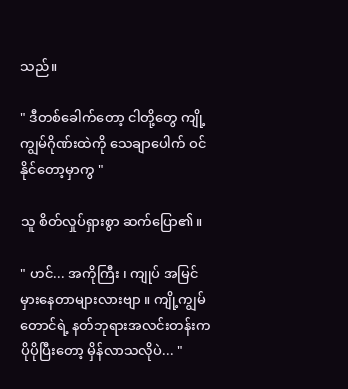သည်။

" ဒီတစ်ခေါက်တော့ ငါတို့တွေ ကျို့ကျွမ်ဂိုဏ်းထဲကို သေချာပေါက် ဝင်နိုင်တော့မှာကွ "

သူ စိတ်လှုပ်ရှားစွာ ဆက်ပြော၏။

" ဟင်... အကိုကြီး ၊ ကျုပ် အမြင်မှားနေတာများလားဗျာ ။ ကျို့ကျွမ်တောင်ရဲ့ နတ်ဘုရားအလင်းတန်းက ပိုပိုပြီးတော့ မှိန်လာသလိုပဲ... "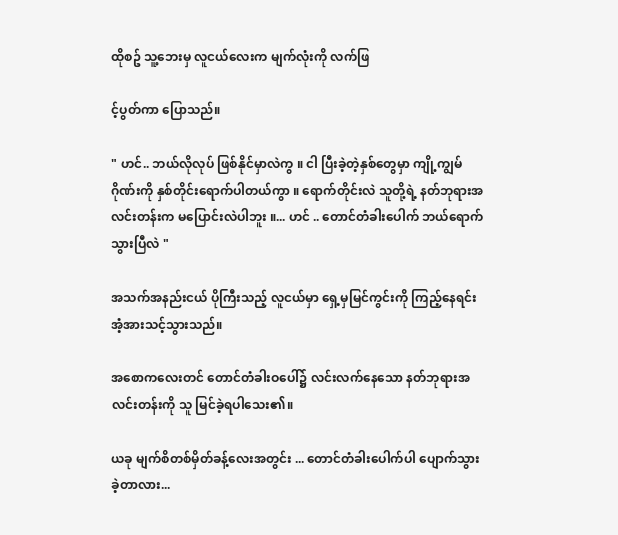ထိုစဥ် သူ့ဘေးမှ လူငယ်လေးက မျက်လုံးကို လက်ဖြ

င့်ပွတ်ကာ ပြောသည်။

" ဟင်.. ဘယ်လိုလုပ် ဖြစ်နိုင်မှာလဲကွ ။ ငါ ပြီးခဲ့တဲ့နှစ်တွေမှာ ကျို့ကျွမ်ဂိုဏ်းကို နှစ်တိုင်းရောက်ပါတယ်ကွာ ။ ရောက်တိုင်းလဲ သူတို့ရဲ့ နတ်ဘုရားအလင်းတန်းက မပြောင်းလဲပါဘူး ။... ဟင် .. တောင်တံခါးပေါက် ဘယ်ရောက်သွားပြီလဲ "

အသက်အနည်းငယ် ပိုကြီးသည့် လူငယ်မှာ ရှေ့မှမြင်ကွင်းကို ကြည့်နေရင်း အံ့အားသင့်သွားသည်။

အစောကလေးတင် တောင်တံခါးဝပေါ်၌ လင်းလက်နေသော နတ်ဘုရားအလင်းတန်းကို သူ မြင်ခဲ့ရပါသေး၏။

ယခု မျက်စိတစ်မှိတ်ခန့်လေးအတွင်း ... တောင်တံခါးပေါက်ပါ ပျောက်သွားခဲ့တာလား...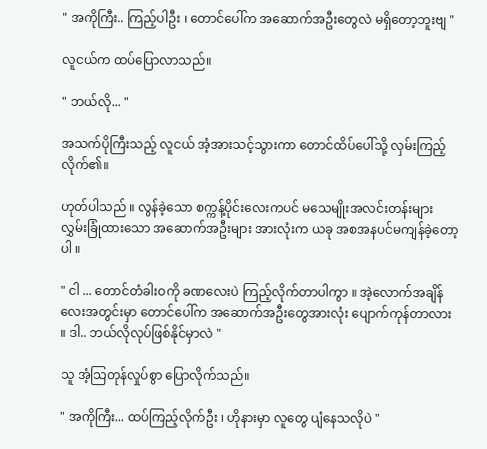" အကိုကြီး.. ကြည့်ပါဦး ၊ တောင်ပေါ်က အဆောက်အဦးတွေလဲ မရှိတော့ဘူးဗျ "

လူငယ်က ထပ်ပြောလာသည်။

" ဘယ်လို... "

အသက်ပိုကြီးသည့် လူငယ် အံ့အားသင့်သွားကာ တောင်ထိပ်ပေါ်သို့ လှမ်းကြည့်လိုက်၏။

ဟုတ်ပါသည် ။ လွန်ခဲ့သော စက္ကန့်ပိုင်းလေးကပင် မသေမျိုးအလင်းတန်းများ လွှမ်းခြုံထားသော အဆောက်အဦးများ အားလုံးက ယခု အစအနပင်မကျန်ခဲ့တော့ပါ ။

" ငါ ... တောင်တံခါးဝကို ခဏလေးပဲ ကြည့်လိုက်တာပါကွာ ။ အဲ့လောက်အချိန်လေးအတွင်းမှာ တောင်ပေါ်က အဆောက်အဦးတွေအားလုံး ပျောက်ကုန်တာလား ။ ဒါ.. ဘယ်လိုလုပ်ဖြစ်နိုင်မှာလဲ "

သူ အံ့သြတုန်လှုပ်စွာ ပြောလိုက်သည်။

" အကိုကြီး... ထပ်ကြည့်လိုက်ဦး ၊ ဟိုနားမှာ လူတွေ ပျံနေသလိုပဲ "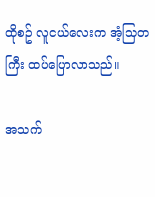ထိုစဥ် လူငယ်လေးက အံ့သြတကြီး ထပ်ပြောလာသည်။

အသက်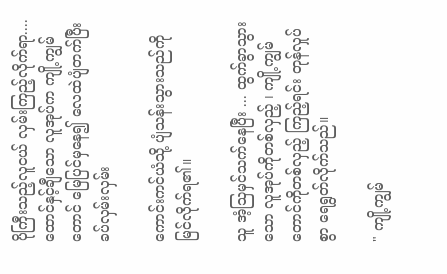ပိုကြီးသည့်လူငယ် လှမ်းကြည့်လိုက်ရာ.... ထောင်နှင့်ချီသော လူအုပ်က ကျို့ကျွမ်တောင် မြေပြင်မှနေ၍ လေထဲပျံတက်ပြီး ခပ်လှမ်းလှမ်း

ကောင်းကင်ယံသို့ ပျံသန်းသွားသည်ကို မြင်လိုက်ရ၏။

သူ အံ့သြမှင်သက်နေပြီး ... ထွက်ခွာသွားသော လူအုပ်ကိုတစ်လှည့် ၊ ကျို့ကျွမ်တောင်ကိုတစ်လှည့် ကြည့်ရင်း တုန်လှုပ်စွာ ရေရွတ်လိုက်သည်။

" ကျို့ကျွမ်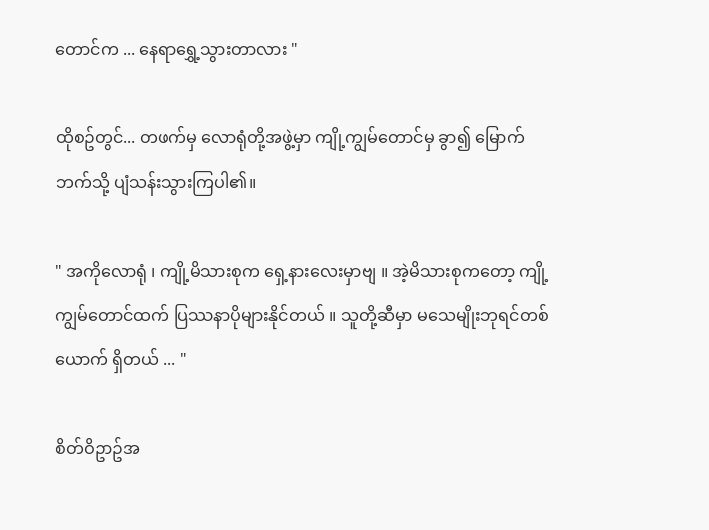တောင်က ... နေရာရွှေ့သွားတာလား "

ထိုစဥ်တွင်... တဖက်မှ လောရုံတို့အဖွဲ့မှာ ကျို့ကျွမ်တောင်မှ ခွာ၍ မြောက်ဘက်သို့ ပျံသန်းသွားကြပါ၏။

" အကိုလောရုံ ၊ ကျို့မိသားစုက ရှေ့နားလေးမှာဗျ ။ အဲ့မိသားစုကတော့ ကျို့ကျွမ်တောင်ထက် ပြဿနာပိုများနိုင်တယ် ။ သူတို့ဆီမှာ မသေမျိုးဘုရင်တစ်ယောက် ရှိတယ် ... "

စိတ်ဝိဥာဥ်အ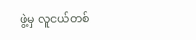ဖွဲ့မှ လူငယ်တစ်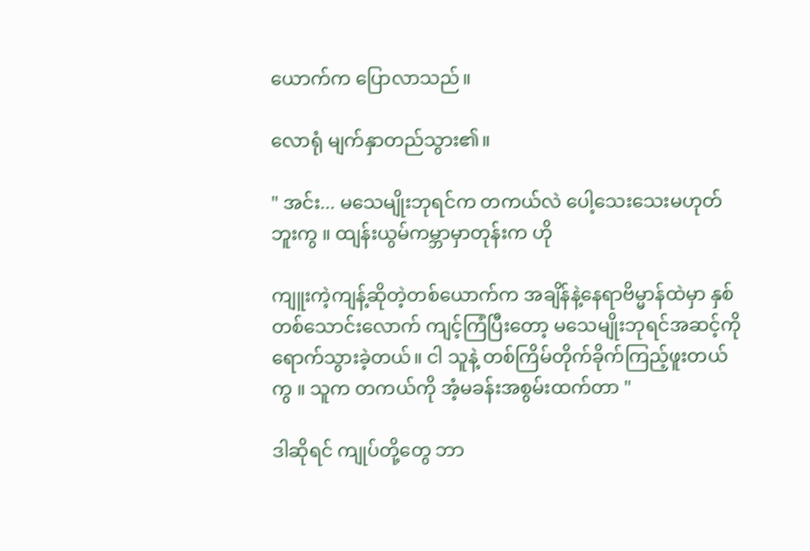ယောက်က ပြောလာသည်။

လောရုံ မျက်နှာတည်သွား၏။

" အင်း... မသေမျိုးဘုရင်က တကယ်လဲ ပေါ့သေးသေးမဟုတ်ဘူးကွ ။ ထျန်းယွမ်ကမ္ဘာမှာတုန်းက ဟို

ကျူးကဲ့ကျန့်ဆိုတဲ့တစ်ယောက်က အချိန်နဲ့နေရာဗိမ္မာန်ထဲမှာ နှစ်တစ်သောင်းလောက် ကျင့်ကြံပြီးတော့ မသေမျိုးဘုရင်အဆင့်ကို ရောက်သွားခဲ့တယ်။ ငါ သူနဲ့ တစ်ကြိမ်တိုက်ခိုက်ကြည့်ဖူးတယ်ကွ ။ သူက တကယ်ကို အံ့မခန်းအစွမ်းထက်တာ "

ဒါဆိုရင် ကျုပ်တို့တွေ ဘာ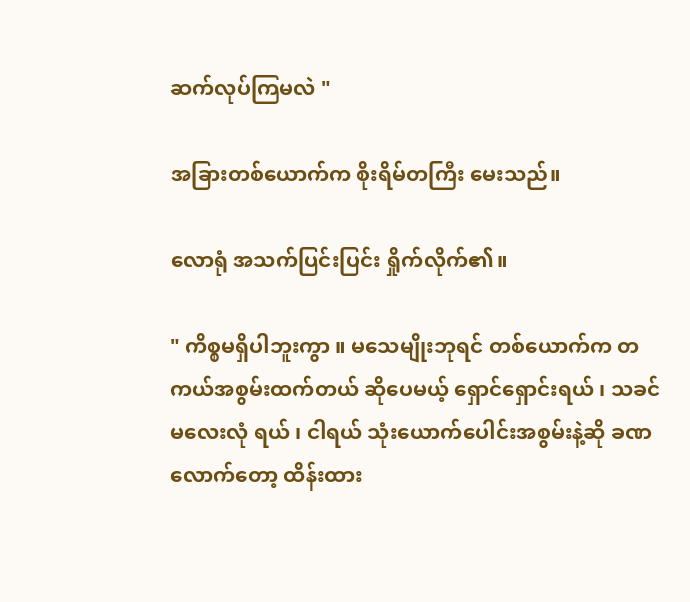ဆက်လုပ်ကြမလဲ "

အခြားတစ်ယောက်က စိုးရိမ်တကြီး မေးသည်။

လောရုံ အသက်ပြင်းပြင်း ရှိုက်လိုက်၏။

" ကိစ္စမရှိပါဘူးကွာ ။ မသေမျိုးဘုရင် တစ်ယောက်က တကယ်အစွမ်းထက်တယ် ဆိုပေမယ့် ရှောင်ရှောင်းရယ် ၊ သခင်မလေးလုံ ရယ် ၊ ငါရယ် သုံးယောက်ပေါင်းအစွမ်းနဲ့ဆို ခဏလောက်တော့ ထိန်းထား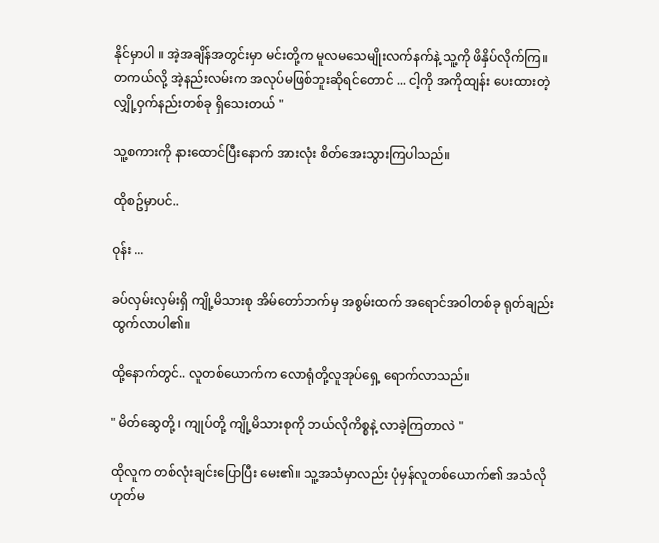နိုင်မှာပါ ။ အဲ့အချိန်အတွင်းမှာ မင်းတို့က မူလမသေမျိုးလက်နက်နဲ့ သူ့ကို ဖိနှိပ်လိုက်ကြ။ တကယ်လို့ အဲ့နည်းလမ်းက အလုပ်မဖြစ်ဘူးဆိုရင်တောင် ... ငါ့ကို အကိုထျန်း ပေးထားတဲ့ လျှို့ဝှက်နည်းတစ်ခု ရှိသေးတယ် "

သူ့စကားကို နားထောင်ပြီးနောက် အားလုံး စိတ်အေးသွားကြပါသည်။

ထိုစဥ်မှာပင်..

ဝုန်း ...

ခပ်လှမ်းလှမ်းရှိ ကျို့မိသားစု အိမ်တော်ဘက်မှ အစွမ်းထက် အရောင်အဝါတစ်ခု ရုတ်ချည်းထွက်လာပါ၏။

ထို့နောက်တွင်.. လူတစ်ယောက်က လောရုံတို့လူအုပ်ရှေ့ ရောက်လာသည်။

" မိတ်ဆွေတို့ ၊ ကျုပ်တို့ ကျို့မိသားစုကို ဘယ်လိုကိစ္စနဲ့ လာခဲ့ကြတာလဲ "

ထိုလူက တစ်လုံးချင်းပြောပြီး မေး၏။ သူ့အသံမှာလည်း ပုံမှန်လူတစ်ယောက်၏ အသံလို ဟုတ်မ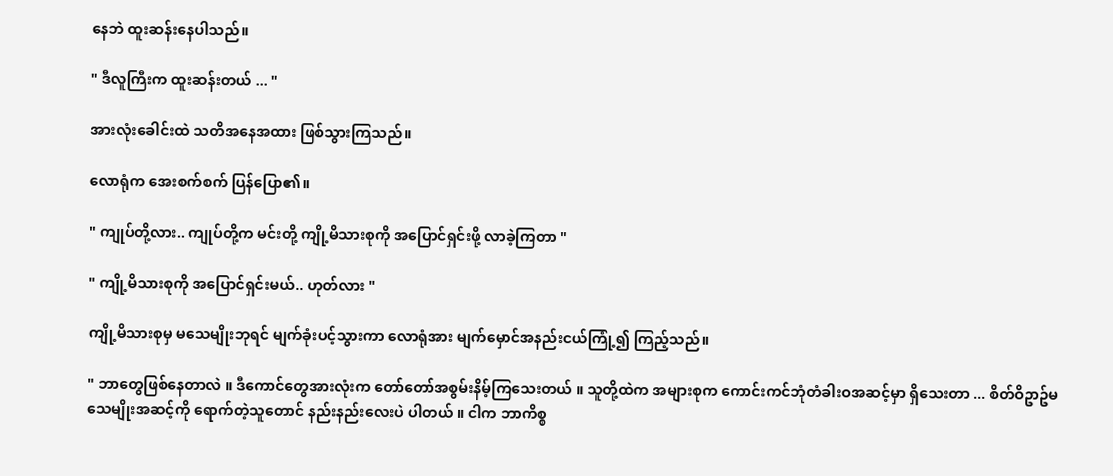နေဘဲ ထူးဆန်းနေပါသည်။

" ဒီလူကြီးက ထူးဆန်းတယ် ... "

အားလုံးခေါင်းထဲ သတိအနေအထား ဖြစ်သွားကြသည်။

လောရုံက အေးစက်စက် ပြန်ပြော၏။

" ကျုပ်တို့လား.. ကျုပ်တို့က မင်းတို့ ကျို့မိသားစုကို အပြောင်ရှင်းဖို့ လာခဲ့ကြတာ "

" ကျို့မိသားစုကို အပြောင်ရှင်းမယ်.. ဟုတ်လား "

ကျို့မိသားစုမှ မသေမျိုးဘုရင် မျက်ခုံးပင့်သွားကာ လောရုံအား မျက်မှောင်အနည်းငယ်ကြုံ့၍ ကြည့်သည်။

" ဘာတွေဖြစ်နေတာလဲ ။ ဒီကောင်တွေအားလုံးက တော်တော်အစွမ်းနိမ့်ကြသေးတယ် ။ သူတို့ထဲက အများစုက ကောင်းကင်ဘုံတံခါးဝအဆင့်မှာ ရှိသေးတာ ... စိတ်ဝိဥာဥ်မသေမျိုးအဆင့်ကို ရောက်တဲ့သူတောင် နည်းနည်းလေးပဲ ပါတယ် ။ ငါက ဘာကိစ္စ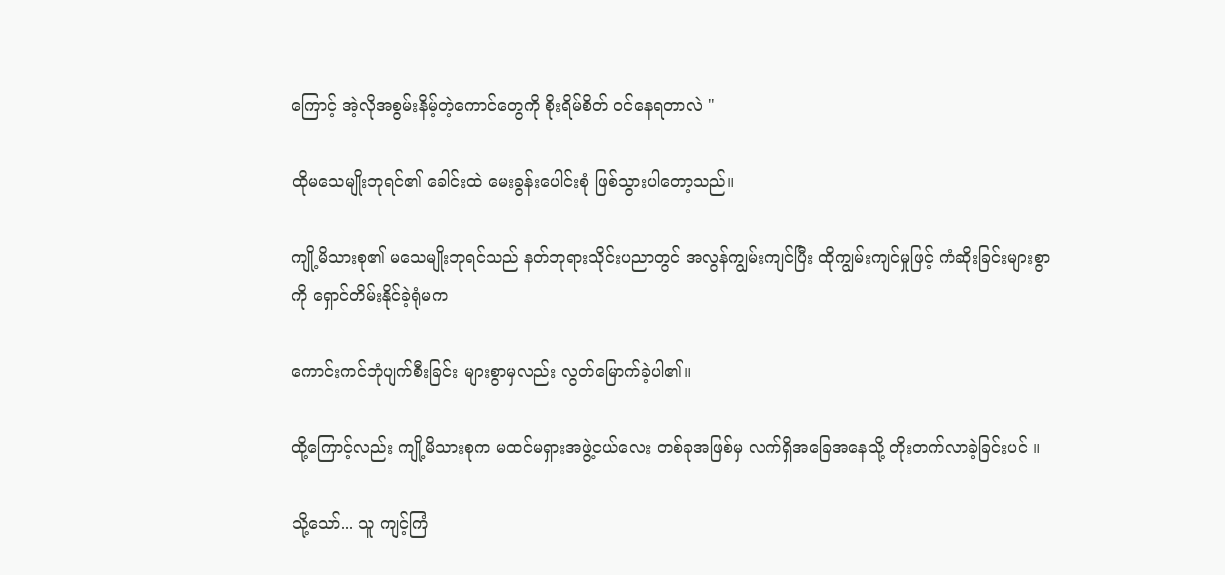ကြောင့် အဲ့လိုအစွမ်းနိမ့်တဲ့ကောင်တွေကို စိုးရိမ်စိတ် ဝင်နေရတာလဲ "

ထိုမသေမျိုးဘုရင်၏ ခေါင်းထဲ မေးခွန်းပေါင်းစုံ ဖြစ်သွားပါတော့သည်။

ကျို့မိသားစု၏ မသေမျိုးဘုရင်သည် နတ်ဘုရားသိုင်းပညာတွင် အလွန်ကျွမ်းကျင်ပြီး ထိုကျွမ်းကျင်မှုဖြင့် ကံဆိုးခြင်းများစွာကို ရှောင်တိမ်းနိုင်ခဲ့ရုံမက

ကောင်းကင်ဘုံပျက်စီးခြင်း များစွာမှလည်း လွတ်မြောက်ခဲ့ပါ၏။

ထို့ကြောင့်လည်း ကျို့မိသားစုက မထင်မရှားအဖွဲ့ငယ်လေး တစ်ခုအဖြစ်မှ လက်ရှိအခြေအနေသို့ တိုးတက်လာခဲ့ခြင်းပင် ။

သို့သော်... သူ ကျင့်ကြံ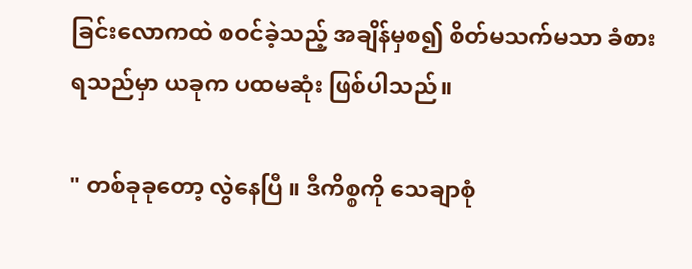ခြင်းလောကထဲ စဝင်ခဲ့သည့် အချိန်မှစ၍ စိတ်မသက်မသာ ခံစားရသည်မှာ ယခုက ပထမဆုံး ဖြစ်ပါသည်။

" တစ်ခုခုတော့ လွဲနေပြီ ။ ဒီကိစ္စကို သေချာစုံ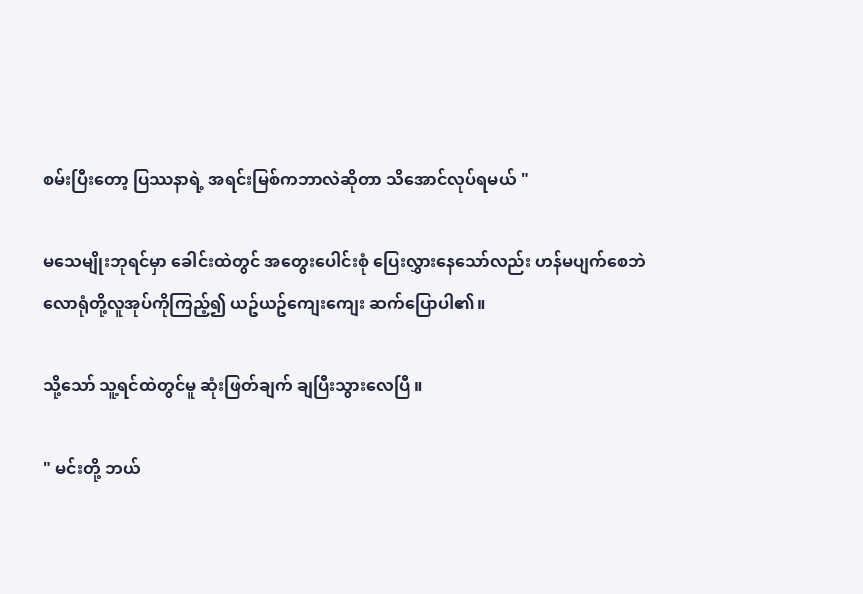စမ်းပြီးတော့ ပြဿနာရဲ့ အရင်းမြစ်ကဘာလဲဆိုတာ သိအောင်လုပ်ရမယ် "

မသေမျိုးဘုရင်မှာ ခေါင်းထဲတွင် အတွေးပေါင်းစုံ ပြေးလွှားနေသော်လည်း ဟန်မပျက်စေဘဲ လောရုံတို့လူအုပ်ကိုကြည့်၍ ယဥ်ယဥ်ကျေးကျေး ဆက်ပြောပါ၏။

သို့သော် သူ့ရင်ထဲတွင်မူ ဆုံးဖြတ်ချက် ချပြီးသွားလေပြီ ။

" မင်းတို့ ဘယ်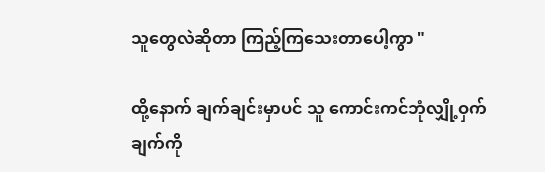သူတွေလဲဆိုတာ ကြည့်ကြသေးတာပေါ့ကွာ "

ထို့နောက် ချက်ချင်းမှာပင် သူ ကောင်းကင်ဘုံလျှို့ဝှက်ချက်ကို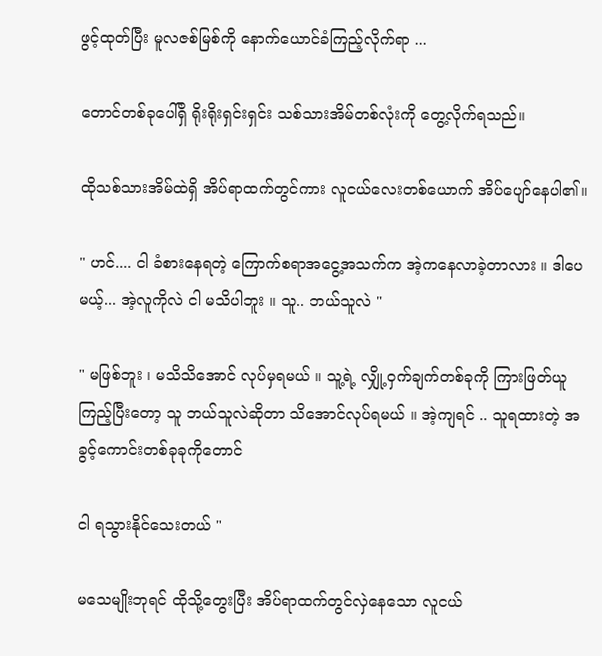ဖွင့်ထုတ်ပြီး မူလဇစ်မြစ်ကို နောက်ယောင်ခံကြည့်လိုက်ရာ ...

တောင်တစ်ခုပေါ်ရှိ ရိုးရိုးရှင်းရှင်း သစ်သားအိမ်တစ်လုံးကို တွေ့လိုက်ရသည်။

ထိုသစ်သားအိမ်ထဲရှိ အိပ်ရာထက်တွင်ကား လူငယ်လေးတစ်ယောက် အိပ်ပျော်နေပါ၏။

" ဟင်.... ငါ ခံစားနေရတဲ့ ကြောက်စရာအငွေ့အသက်က အဲ့ကနေလာခဲ့တာလား ။ ဒါပေမယ့်... အဲ့လူကိုလဲ ငါ မသိပါဘူး ။ သူ.. ဘယ်သူလဲ "

" မဖြစ်ဘူး ၊ မသိသိအောင် လုပ်မှရမယ် ။ သူ့ရဲ့ လျှို့ဝှက်ချက်တစ်ခုကို ကြားဖြတ်ယူကြည့်ပြီးတော့ သူ ဘယ်သူလဲဆိုတာ သိအောင်လုပ်ရမယ် ။ အဲ့ကျရင် .. သူရထားတဲ့ အခွင့်ကောင်းတစ်ခုခုကိုတောင်

ငါ ရသွားနိုင်သေးတယ် "

မသေမျိုးဘုရင် ထိုသို့တွေးပြီး အိပ်ရာထက်တွင်လှဲနေသော လူငယ်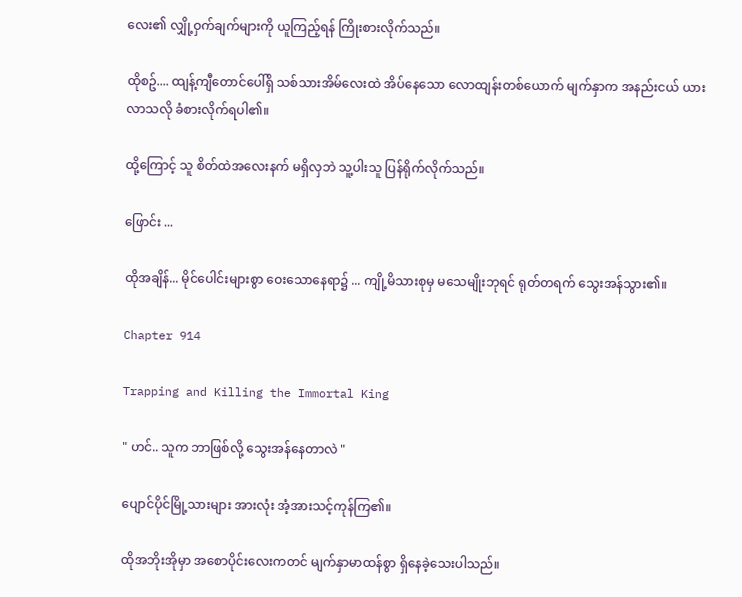လေး၏ လျှို့ဝှက်ချက်များကို ယူကြည့်ရန် ကြိုးစားလိုက်သည်။

ထိုစဥ်.... ထျန့်ကျီတောင်ပေါ်ရှိ သစ်သားအိမ်လေးထဲ အိပ်နေသော လောထျန်းတစ်ယောက် မျက်နှာက အနည်းငယ် ယားလာသလို ခံစားလိုက်ရပါ၏။

ထို့ကြောင့် သူ စိတ်ထဲအလေးနက် မရှိလှဘဲ သူ့ပါးသူ ပြန်ရိုက်လိုက်သည်။

ဖြောင်း ...

ထိုအချိန်... မိုင်ပေါင်းများစွာ ဝေးသောနေရာ၌ ... ကျို့မိသားစုမှ မသေမျိုးဘုရင် ရုတ်တရက် သွေးအန်သွား၏။

Chapter 914

Trapping and Killing the Immortal King

" ဟင်.. သူက ဘာဖြစ်လို့ သွေးအန်နေတာလဲ "

ပျောင်ပိုင်မြို့သားများ အားလုံး အံ့အားသင့်ကုန်ကြ၏။

ထိုအဘိုးအိုမှာ အစောပိုင်းလေးကတင် မျက်နှာမာထန်စွာ ရှိနေခဲ့သေးပါသည်။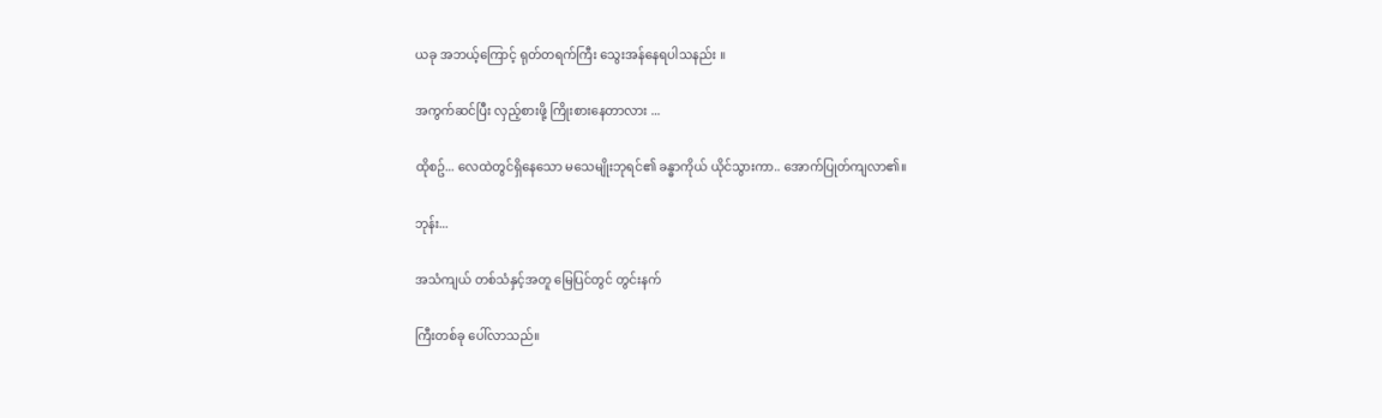ယခု အဘယ့်ကြောင့် ရုတ်တရက်ကြီး သွေးအန်နေရပါသနည်း ။

အကွက်ဆင်ပြီး လှည့်စားဖို့ ကြိုးစားနေတာလား ...

ထိုစဥ်... လေထဲတွင်ရှိနေသော မသေမျိုးဘုရင်၏ ခန္ဓာကိုယ် ယိုင်သွားကာ.. အောက်ပြုတ်ကျလာ၏။

ဘုန်း...

အသံကျယ် တစ်သံနှင့်အတူ မြေပြင်တွင် တွင်းနက်

ကြီးတစ်ခု ပေါ်လာသည်။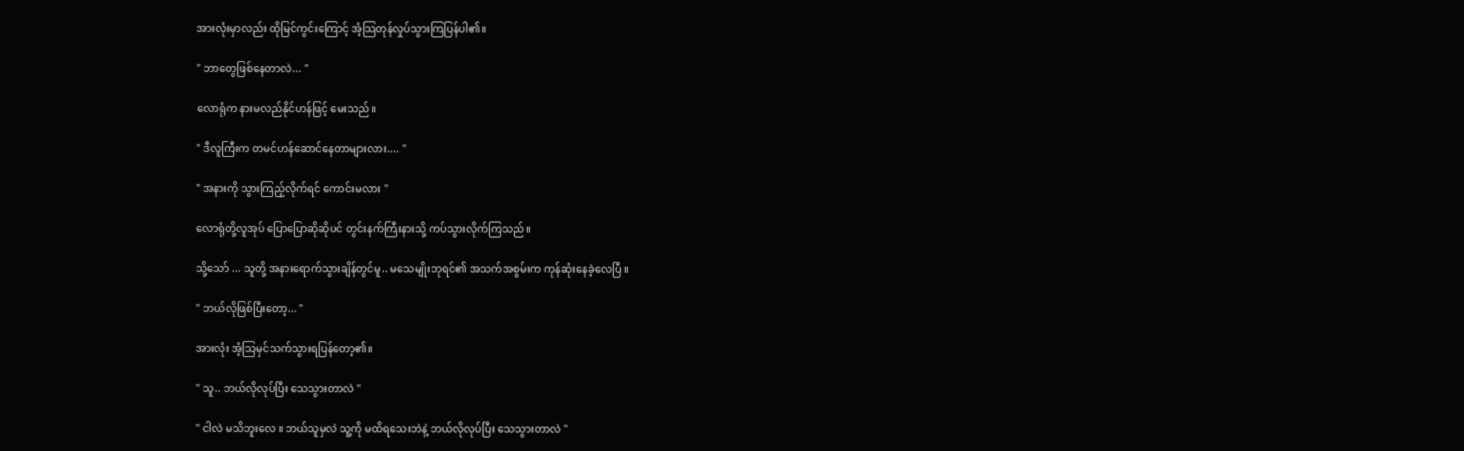အားလုံးမှာလည်း ထိုမြင်ကွင်းကြောင့် အံ့သြတုန်လှုပ်သွားကြပြန်ပါ၏။

" ဘာတွေဖြစ်နေတာလဲ... "

လောရုံက နားမလည်နိုင်ဟန်ဖြင့် မေးသည်။

" ဒီလူကြီးက တမင်ဟန်ဆောင်နေတာများလား.... "

" အနားကို သွားကြည့်လိုက်ရင် ကောင်းမလား "

လောရုံတို့လူအုပ် ပြောပြောဆိုဆိုပင် တွင်းနက်ကြီးနားသို့ ကပ်သွားလိုက်ကြသည်။

သို့သော် ... သူတို့ အနားရောက်သွားချိန်တွင်မူ.. မသေမျိုးဘုရင်၏ အသက်အစွမ်းက ကုန်ဆုံးနေခဲ့လေပြီ ။

" ဘယ်လိုဖြစ်ပြီးတော့... "

အားလုံး အံ့သြမှင်သက်သွားရပြန်တော့၏။

" သူ.. ဘယ်လိုလုပ်ပြီး သေသွားတာလဲ "

" ငါလဲ မသိဘူးလေ ။ ဘယ်သူမှလဲ သူ့ကို မထိရသေးဘဲနဲ့ ဘယ်လိုလုပ်ပြီး သေသွားတာလဲ "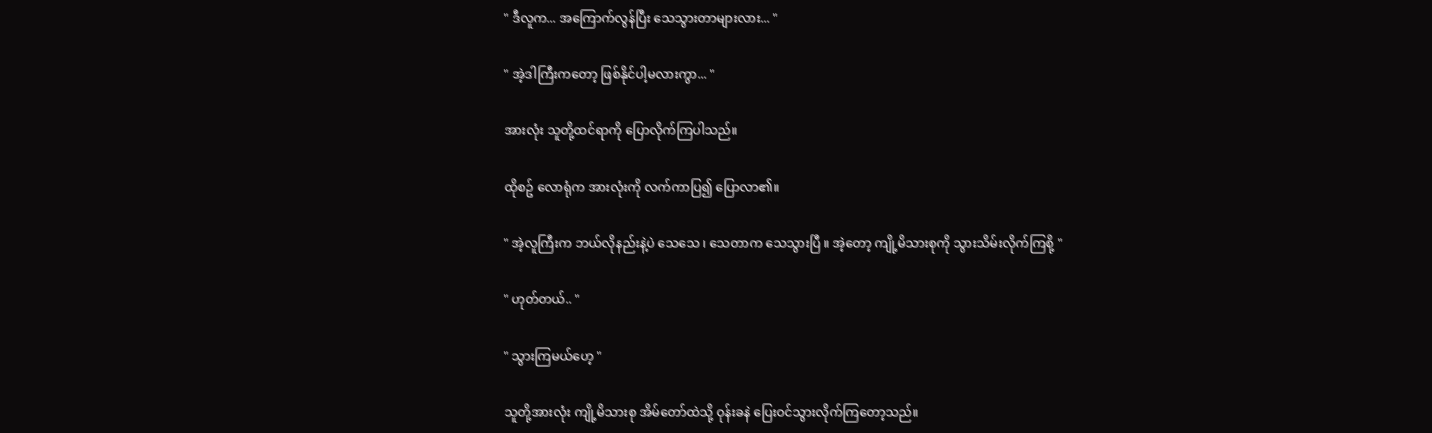" ဒီလူက... အကြောက်လွန်ပြီး သေသွားတာများလား... "

" အဲ့ဒါကြီးကတော့ ဖြစ်နိုင်ပါ့မလားကွာ... "

အားလုံး သူတို့ထင်ရာကို ပြောလိုက်ကြပါသည်။

ထိုစဥ် လောရုံက အားလုံးကို လက်ကာပြ၍ ပြောလာ၏။

" အဲ့လူကြီးက ဘယ်လိုနည်းနဲ့ပဲ သေသေ ၊ သေတာက သေသွားပြီ ။ အဲ့တော့ ကျို့မိသားစုကို သွားသိမ်းလိုက်ကြစို့ "

" ဟုတ်တယ်.. "

" သွားကြမယ်ဟေ့ "

သူတို့အားလုံး ကျို့မိသားစု အိမ်တော်ထဲသို့ ဝုန်းခနဲ ပြေးဝင်သွားလိုက်ကြတော့သည်။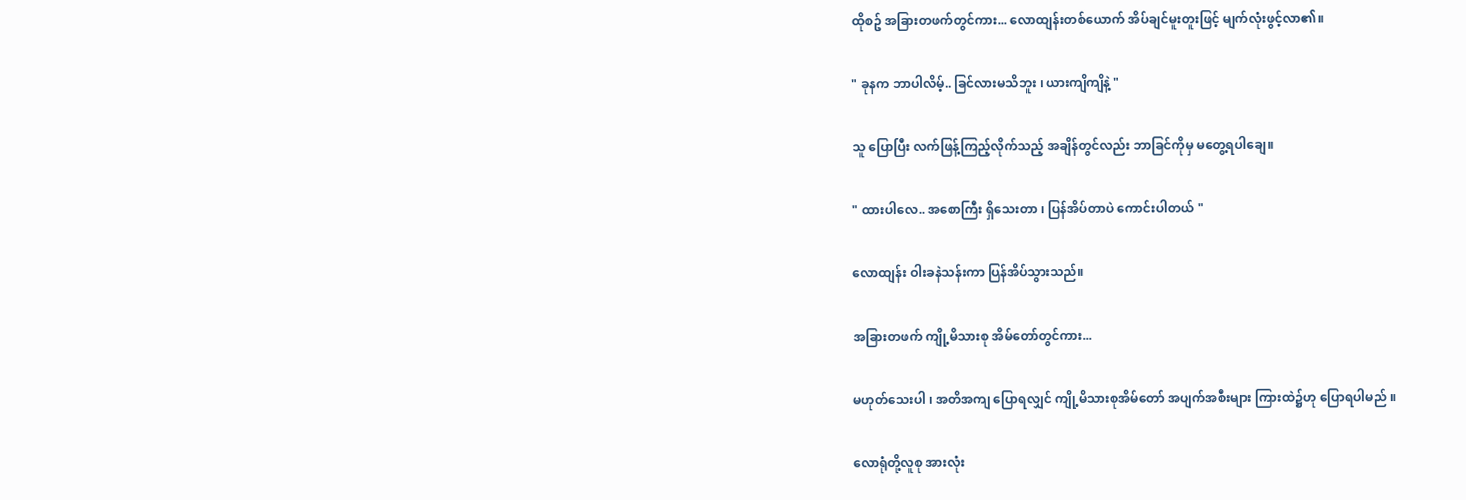ထိုစဥ် အခြားတဖက်တွင်ကား... လောထျန်းတစ်ယောက် အိပ်ချင်မူးတူးဖြင့် မျက်လုံးဖွင့်လာ၏။

" ခုနက ဘာပါလိမ့်.. ခြင်လားမသိဘူး ၊ ယားကျိကျိနဲ့ "

သူ ပြောပြီး လက်ဖြန့်ကြည့်လိုက်သည့် အချိန်တွင်လည်း ဘာခြင်ကိုမှ မတွေ့ရပါချေ။

" ထားပါလေ.. အစောကြီး ရှိသေးတာ ၊ ပြန်အိပ်တာပဲ ကောင်းပါတယ် "

လောထျန်း ဝါးခနဲသန်းကာ ပြန်အိပ်သွားသည်။

အခြားတဖက် ကျို့မိသားစု အိမ်တော်တွင်ကား...

မဟုတ်သေးပါ ၊ အတိအကျ ပြောရလျှင် ကျို့မိသားစုအိမ်တော် အပျက်အစီးများ ကြားထဲ၌ဟု ပြောရပါမည် ။

လောရုံတို့လူစု အားလုံး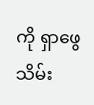ကို ရှာဖွေသိမ်း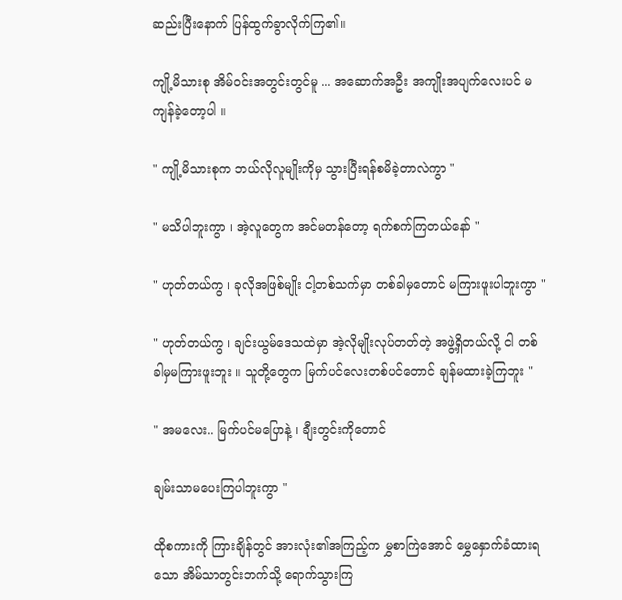ဆည်းပြီးနောက် ပြန်ထွက်ခွာလိုက်ကြ၏။

ကျို့မိသားစု အိမ်ဝင်းအတွင်းတွင်မူ ... အဆောက်အဦး အကျိုးအပျက်လေးပင် မကျန်ခဲ့တော့ပါ ။

" ကျို့မိသားစုက ဘယ်လိုလူမျိုးကိုမှ သွားပြီးရန်စမိခဲ့တာလဲကွာ "

" မသိပါဘူးကွာ ၊ အဲ့လူတွေက အင်မတန်တော့ ရက်စက်ကြတယ်နော် "

" ဟုတ်တယ်ကွ ၊ ခုလိုအဖြစ်မျိုး ငါ့တစ်သက်မှာ တစ်ခါမှတောင် မကြားဖူးပါဘူးကွာ "

" ဟုတ်တယ်ကွ ၊ ချင်းယွမ်ဒေသထဲမှာ အဲ့လိုမျိုးလုပ်တတ်တဲ့ အဖွဲ့ရှိတယ်လို့ ငါ တစ်ခါမှမကြားဖူးဘူး ။ သူတို့တွေက မြက်ပင်လေးတစ်ပင်တောင် ချန်မထားခဲ့ကြဘူး "

" အမလေး.. မြက်ပင်မပြောနဲ့ ၊ ချီးတွင်းကိုတောင်

ချမ်းသာမပေးကြပါဘူးကွာ "

ထိုစကားကို ကြားချိန်တွင် အားလုံး၏အကြည့်က မွှစာကြဲအောင် မွှေနှောက်ခံထားရသော အိမ်သာတွင်းဘက်သို့ ရောက်သွားကြ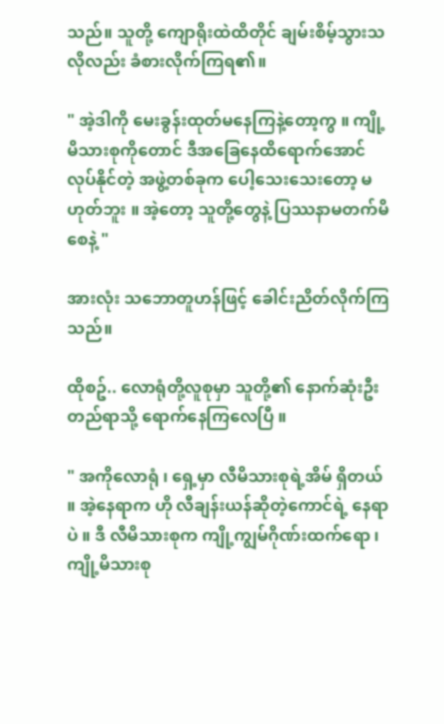သည်။ သူတို့ ကျောရိုးထဲထိတိုင် ချမ်းစိမ့်သွားသလိုလည်း ခံစားလိုက်ကြရ၏။

" အဲ့ဒါကို မေးခွန်းထုတ်မနေကြနဲ့တော့ကွ ။ ကျို့မိသားစုကိုတောင် ဒီအခြေနေထိရောက်အောင် လုပ်နိုင်တဲ့ အဖွဲ့တစ်ခုက ပေါ့သေးသေးတော့ မဟုတ်ဘူး ။ အဲ့တော့ သူတို့တွေနဲ့ ပြဿနာမတက်မိစေနဲ့ "

အားလုံး သဘောတူဟန်ဖြင့် ခေါင်းညိတ်လိုက်ကြသည်။

ထိုစဥ်.. လောရုံတို့လူစုမှာ သူတို့၏ နောက်ဆုံးဦးတည်ရာသို့ ရောက်နေကြလေပြီ ။

" အကိုလောရုံ ၊ ရှေ့မှာ လီမိသားစုရဲ့အိမ် ရှိတယ် ။ အဲ့နေရာက ဟို လီချန်းယန်ဆိုတဲ့ကောင်ရဲ့ နေရာပဲ ။ ဒီ လီမိသားစုက ကျို့ကျွမ်ဂိုဏ်းထက်ရော ၊ ကျို့မိသားစု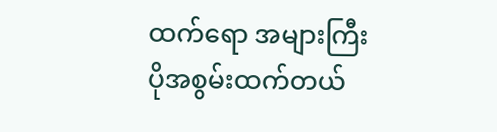ထက်ရော အများကြီး ပိုအစွမ်းထက်တယ်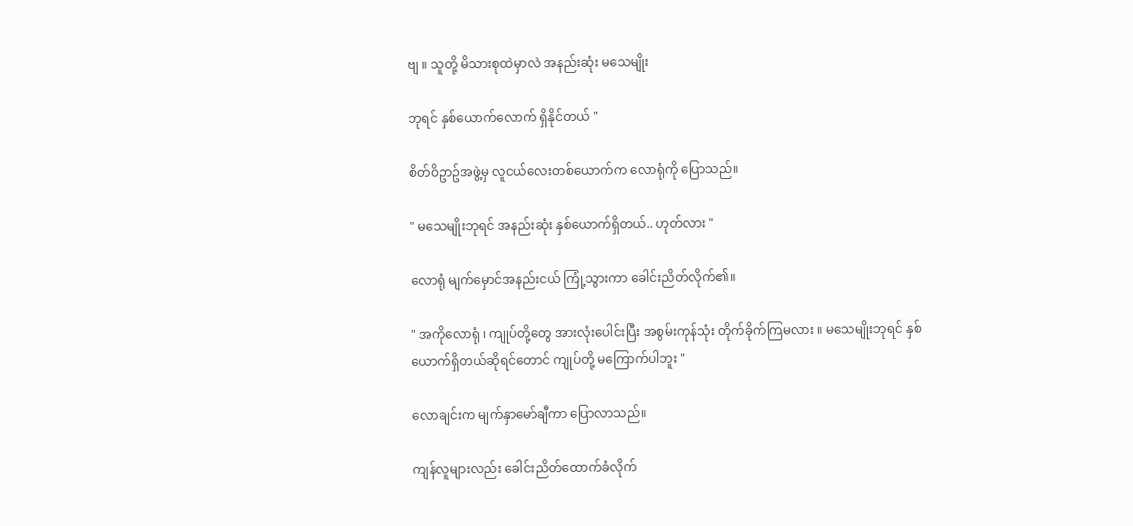ဗျ ။ သူတို့ မိသားစုထဲမှာလဲ အနည်းဆုံး မသေမျိုး

ဘုရင် နှစ်ယောက်လောက် ရှိနိုင်တယ် "

စိတ်ဝိဥာဥ်အဖွဲ့မှ လူငယ်လေးတစ်ယောက်က လောရုံကို ပြောသည်။

" မသေမျိုးဘုရင် အနည်းဆုံး နှစ်ယောက်ရှိတယ်.. ဟုတ်လား "

လောရုံ မျက်မှောင်အနည်းငယ် ကြုံ့သွားကာ ခေါင်းညိတ်လိုက်၏။

" အကိုလောရုံ ၊ ကျုပ်တို့တွေ အားလုံးပေါင်းပြီး အစွမ်းကုန်သုံး တိုက်ခိုက်ကြမလား ။ မသေမျိုးဘုရင် နှစ်ယောက်ရှိတယ်ဆိုရင်တောင် ကျုပ်တို့ မကြောက်ပါဘူး "

လောချင်းက မျက်နှာမော်ချီကာ ပြောလာသည်။

ကျန်လူများလည်း ခေါင်းညိတ်ထောက်ခံလိုက်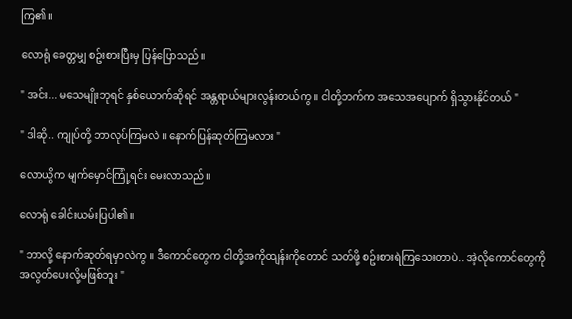ကြ၏။

လောရုံ ခေတ္တမျှ စဥ်းစားပြီးမှ ပြန်ပြောသည်။

" အင်း... မသေမျိုးဘုရင် နှစ်ယောက်ဆိုရင် အန္တရာယ်များလွန်းတယ်ကွ ။ ငါတို့ဘက်က အသေအပျောက် ရှိသွားနိုင်တယ် "

" ဒါဆို.. ကျုပ်တို့ ဘာလုပ်ကြမလဲ ။ နောက်ပြန်ဆုတ်ကြမလား "

လောယွိက မျက်မှောင်ကြုံ့ရင်း မေးလာသည်။

လောရုံ ခေါင်းယမ်းပြပါ၏။

" ဘာလို့ နောက်ဆုတ်ရမှာလဲကွ ။ ဒီကောင်တွေက ငါတို့အကိုထျန်းကိုတောင် သတ်ဖို့ စဥ်းစားရဲကြသေးတာပဲ.. အဲ့လိုကောင်တွေကို အလွတ်ပေးလို့မဖြစ်ဘူး "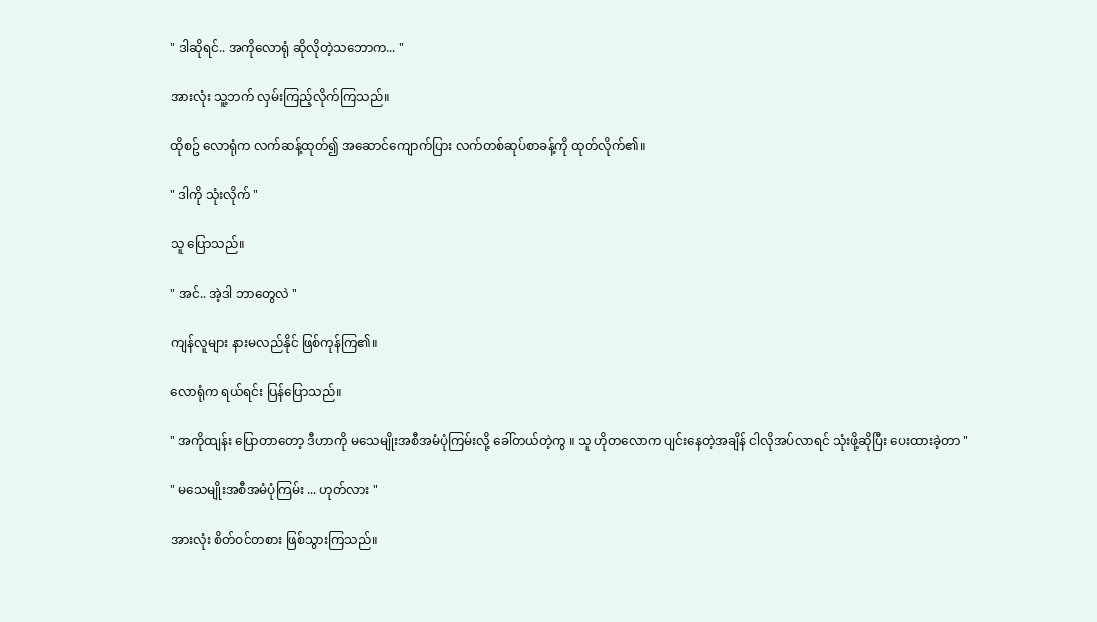" ဒါဆိုရင်.. အကိုလောရုံ ဆိုလိုတဲ့သဘောက... "

အားလုံး သူ့ဘက် လှမ်းကြည့်လိုက်ကြသည်။

ထိုစဥ် လောရုံက လက်ဆန့်ထုတ်၍ အဆောင်ကျောက်ပြား လက်တစ်ဆုပ်စာခန့်ကို ထုတ်လိုက်၏။

" ဒါကို သုံးလိုက် "

သူ ပြောသည်။

" အင်.. အဲ့ဒါ ဘာတွေလဲ "

ကျန်လူများ နားမလည်နိုင် ဖြစ်ကုန်ကြ၏။

လောရုံက ရယ်ရင်း ပြန်ပြောသည်။

" အကိုထျန်း ပြောတာတော့ ဒီဟာကို မသေမျိုးအစီအမံပုံကြမ်းလို့ ခေါ်တယ်တဲ့ကွ ။ သူ ဟိုတလောက ပျင်းနေတဲ့အချိန် ငါလိုအပ်လာရင် သုံးဖို့ဆိုပြီး ပေးထားခဲ့တာ "

" မသေမျိုးအစီအမံပုံကြမ်း ... ဟုတ်လား "

အားလုံး စိတ်ဝင်တစား ဖြစ်သွားကြသည်။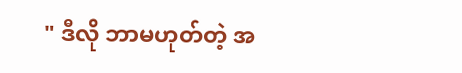" ဒီလို ဘာမဟုတ်တဲ့ အ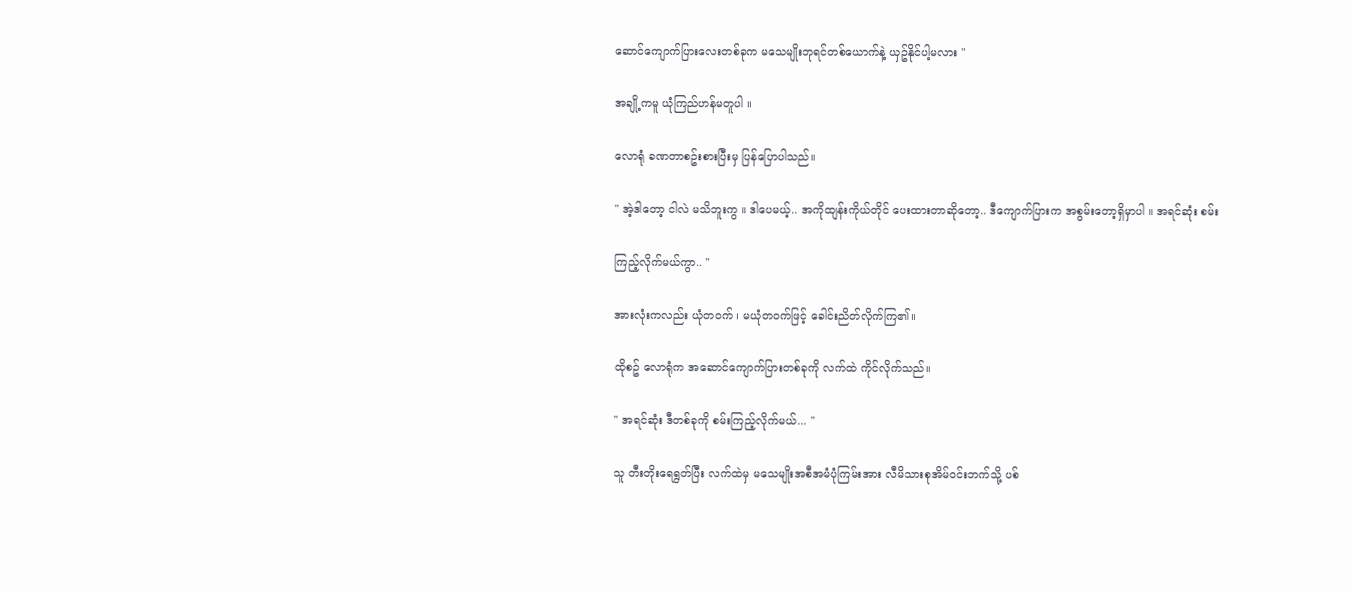ဆောင်ကျောက်ပြားလေးတစ်ခုက မသေမျိုးဘုရင်တစ်ယောက်နဲ့ ယှဥ်နိုင်ပါ့မလား "

အချို့ကမူ ယုံကြည်ဟန်မတူပါ ။

လောရုံ ခဏတာစဥ်းစားပြီးမှ ပြန်ပြောပါသည်။

" အဲ့ဒါတော့ ငါလဲ မသိဘူးကွ ။ ဒါပေမယ့်.. အကိုထျန်းကိုယ်တိုင် ပေးထားတာဆိုတော့.. ဒီကျောက်ပြားက အစွမ်းတော့ရှိမှာပါ ။ အရင်ဆုံး စမ်း

ကြည့်လိုက်မယ်ကွာ.. "

အားလုံးကလည်း ယုံတဝက် ၊ မယုံတဝက်ဖြင့် ခေါင်းညိတ်လိုက်ကြ၏။

ထိုစဥ် လောရုံက အဆောင်ကျောက်ပြားတစ်ခုကို လက်ထဲ ကိုင်လိုက်သည်။

" အရင်ဆုံး ဒီတစ်ခုကို စမ်းကြည့်လိုက်မယ်... "

သူ တီးတိုးရေရွတ်ပြီး လက်ထဲမှ မသေမျိုးအစီအမံပုံကြမ်းအား လီမိသားစုအိမ်ဝင်းဘက်သို့ ပစ်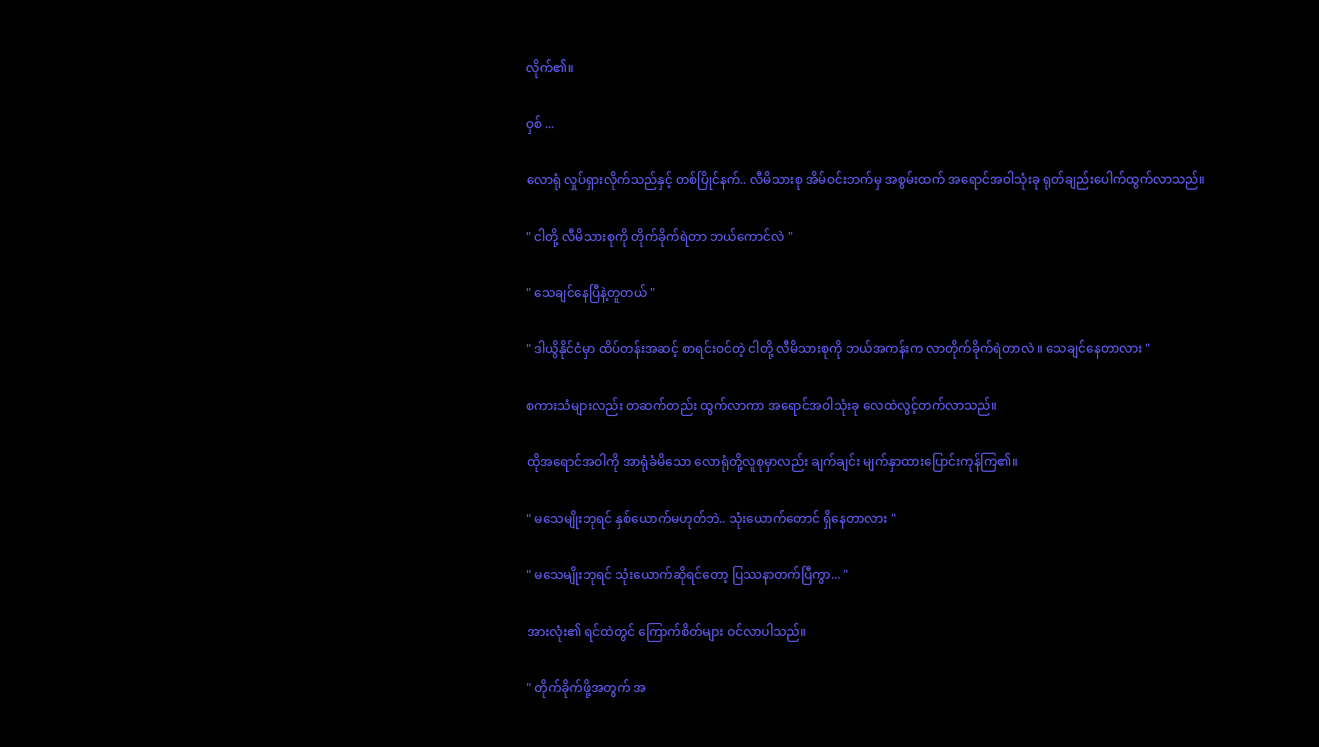လိုက်၏။

ဝှစ် ...

လောရုံ လှုပ်ရှားလိုက်သည်နှင့် တစ်ပြိုင်နက်.. လီမိသားစု အိမ်ဝင်းဘက်မှ အစွမ်းထက် အရောင်အဝါသုံးခု ရုတ်ချည်းပေါက်ထွက်လာသည်။

" ငါတို့ လီမိသားစုကို တိုက်ခိုက်ရဲတာ ဘယ်ကောင်လဲ "

" သေချင်နေပြီနဲ့တူတယ် "

" ဒါယွိနိုင်ငံမှာ ထိပ်တန်းအဆင့် စာရင်းဝင်တဲ့ ငါတို့ လီမိသားစုကို ဘယ်အကန်းက လာတိုက်ခိုက်ရဲတာလဲ ။ သေချင်နေတာလား "

စကားသံများလည်း တဆက်တည်း ထွက်လာကာ အရောင်အဝါသုံးခု လေထဲလွင့်တက်လာသည်။

ထိုအရောင်အဝါကို အာရုံခံမိသော လောရုံတို့လူစုမှာလည်း ချက်ချင်း မျက်နှာထားပြောင်းကုန်ကြ၏။

" မသေမျိုးဘုရင် နှစ်ယောက်မဟုတ်ဘဲ.. သုံးယောက်တောင် ရှိနေတာလား "

" မသေမျိုးဘုရင် သုံးယောက်ဆိုရင်တော့ ပြဿနာတက်ပြီကွာ... "

အားလုံး၏ ရင်ထဲတွင် ကြောက်စိတ်များ ဝင်လာပါသည်။

" တိုက်ခိုက်ဖို့အတွက် အ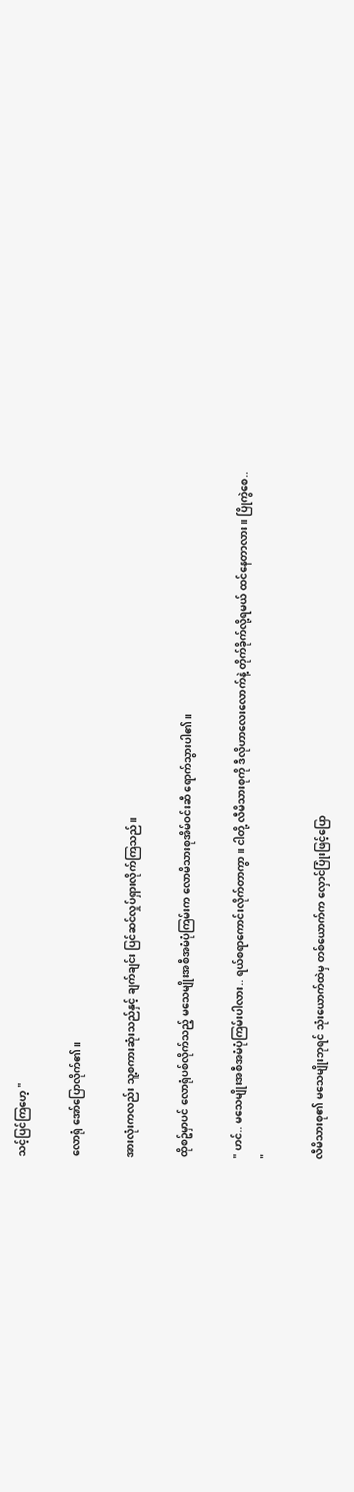သင့်ပြင်ကြဟေ့ "

လောရုံ အော်ပြောလိုက်၏။

အားလုံးကလည်း သူ့စကားဆုံးသည်နှင့် ချက်ချင်း ပြင်ဆင်လှုပ်ရှားလိုက်ကြသည်။

ထိုစဥ်မှာပင် လောရုံပစ်လိုက်သည့် မသေမျိုးအစီအမံပုံကြမ်းက လောမိသားစုအိမ်ဝင်းဆီ ရောက်သွားပါ၏။

" ဟင်.. မသေမျိုးအစီအမံပုံကြမ်းပါလား.. ရယ်စရာကောင်းလိုက်တာကွာ ။ ငါတို့ လီမိသားစုကို ဒီလိုဟာလေးလောက်နဲ့ တိုက်ခိုက်လို့ရမယ် ထင်နေတာလား ။ ပြိုကွဲစေ.. "

လီမိသားစု၏ မသေမျိုးဘုရင် သုံးယောက်ထဲမှ တစ်ယောက်က လှောင်ပြုံးဖြင့်ပြော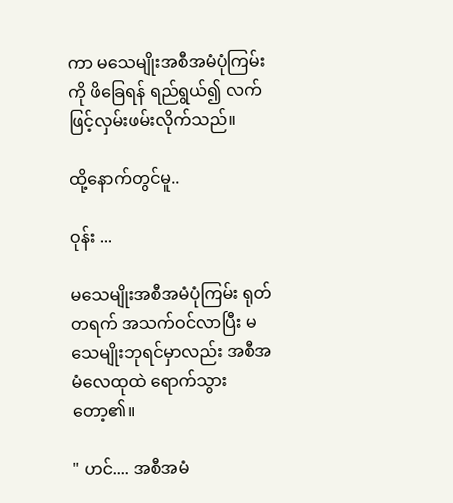ကာ မသေမျိုးအစီအမံပုံကြမ်းကို ဖိခြေရန် ရည်ရွယ်၍ လက်ဖြင့်လှမ်းဖမ်းလိုက်သည်။

ထို့နောက်တွင်မူ..

ဝုန်း ...

မသေမျိုးအစီအမံပုံကြမ်း ရုတ်တရက် အသက်ဝင်လာပြီး မသေမျိုးဘုရင်မှာလည်း အစီအမံလေထုထဲ ရောက်သွားတော့၏။

" ဟင်.... အစီအမံ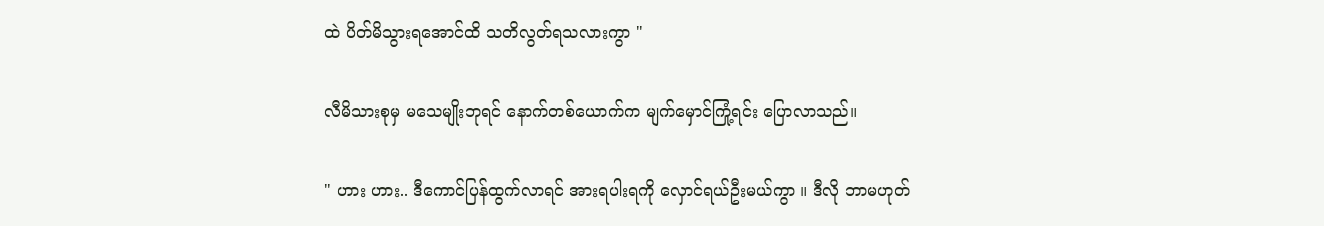ထဲ ပိတ်မိသွားရအောင်ထိ သတိလွတ်ရသလားကွာ "

လီမိသားစုမှ မသေမျိုးဘုရင် နောက်တစ်ယောက်က မျက်မှောင်ကြုံ့ရင်း ပြောလာသည်။

" ဟား ဟား.. ဒီကောင်ပြန်ထွက်လာရင် အားရပါးရကို လှောင်ရယ်ဦးမယ်ကွာ ။ ဒီလို ဘာမဟုတ်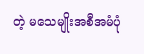တဲ့ မသေမျိုးအစီအမံပုံ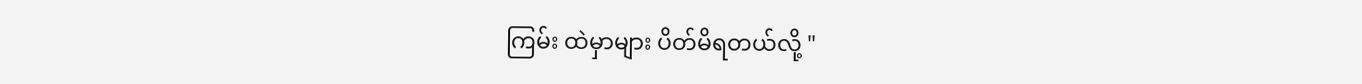ကြမ်း ထဲမှာများ ပိတ်မိရတယ်လို့ "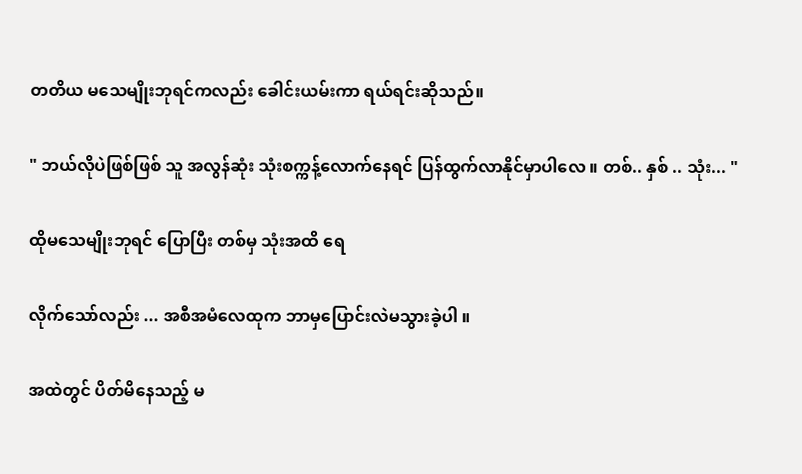တတိယ မသေမျိုးဘုရင်ကလည်း ခေါင်းယမ်းကာ ရယ်ရင်းဆိုသည်။

" ဘယ်လိုပဲဖြစ်ဖြစ် သူ အလွန်ဆုံး သုံးစက္ကန့်လောက်နေရင် ပြန်ထွက်လာနိုင်မှာပါလေ ။ တစ်.. နှစ် .. သုံး... "

ထိုမသေမျိုးဘုရင် ပြောပြီး တစ်မှ သုံးအထိ ရေ

လိုက်သော်လည်း ... အစီအမံလေထုက ဘာမှပြောင်းလဲမသွားခဲ့ပါ ။

အထဲတွင် ပိတ်မိနေသည့် မ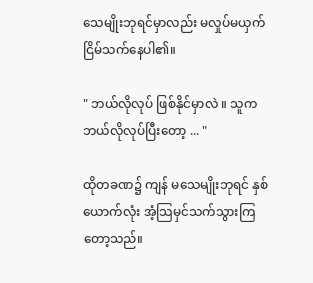သေမျိုးဘုရင်မှာလည်း မလှုပ်မယှက် ငြိမ်သက်နေပါ၏။

" ဘယ်လိုလုပ် ဖြစ်နိုင်မှာလဲ ။ သူက ဘယ်လိုလုပ်ပြီးတော့ ... "

ထိုတခဏ၌ ကျန် မသေမျိုးဘုရင် နှစ်ယောက်လုံး အံ့သြမှင်သက်သွားကြတော့သည်။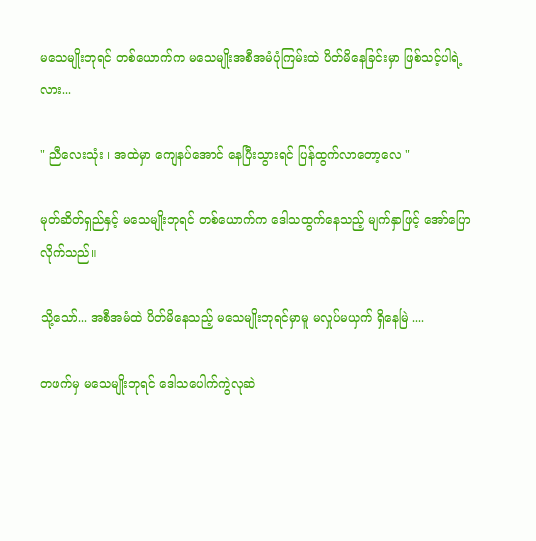မသေမျိုးဘုရင် တစ်ယောက်က မသေမျိုးအစီအမံပုံကြမ်းထဲ ပိတ်မိနေခြင်းမှာ ဖြစ်သင့်ပါရဲ့လား...

" ညီလေးသုံး ၊ အထဲမှာ ကျေနပ်အောင် နေပြီးသွားရင် ပြန်ထွက်လာတော့လေ "

မုတ်ဆိတ်ရှည်နှင့် မသေမျိုးဘုရင် တစ်ယောက်က ဒေါသထွက်နေသည့် မျက်နှာဖြင့် အော်ပြောလိုက်သည်။

သို့သော်... အစီအမံထဲ ပိတ်မိနေသည့် မသေမျိုးဘုရင်မှာမူ မလှုပ်မယှက် ရှိနေမြဲ ....

တဖက်မှ မသေမျိုးဘုရင် ဒေါသပေါက်ကွဲလုဆဲ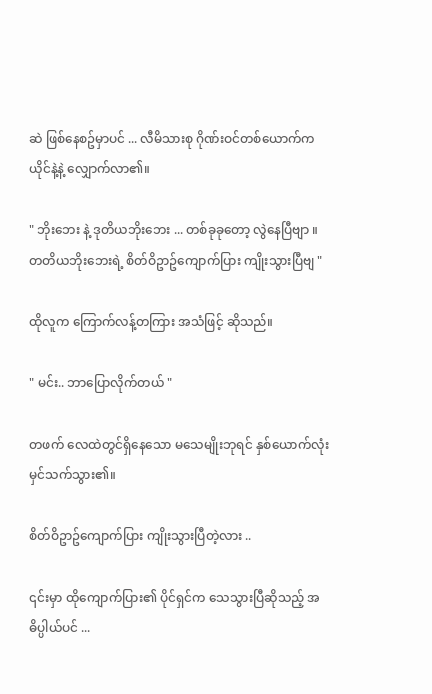ဆဲ ဖြစ်နေစဥ်မှာပင် ... လီမိသားစု ဂိုဏ်းဝင်တစ်ယောက်က ယိုင်နဲ့နဲ့ လျှောက်လာ၏။

" ဘိုးဘေး နဲ့ ဒုတိယဘိုးဘေး ... တစ်ခုခုတော့ လွဲနေပြီဗျာ ။ တတိယဘိုးဘေးရဲ့ စိတ်ဝိဥာဥ်ကျောက်ပြား ကျိုးသွားပြီဗျ "

ထိုလူက ကြောက်လန့်တကြား အသံဖြင့် ဆိုသည်။

" မင်း.. ဘာပြောလိုက်တယ် "

တဖက် လေထဲတွင်ရှိနေသော မသေမျိုးဘုရင် နှစ်ယောက်လုံး မှင်သက်သွား၏။

စိတ်ဝိဥာဥ်ကျောက်ပြား ကျိုးသွားပြီတဲ့လား ..

၎င်းမှာ ထိုကျောက်ပြား၏ ပိုင်ရှင်က သေသွားပြီဆိုသည့် အဓိပ္ပါယ်ပင် ...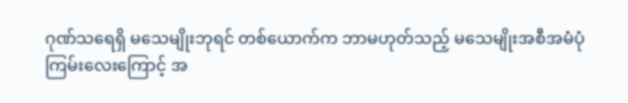ဂုဏ်သရေရှိ မသေမျိုးဘုရင် တစ်ယောက်က ဘာမဟုတ်သည့် မသေမျိုးအစီအမံပုံကြမ်းလေးကြောင့် အ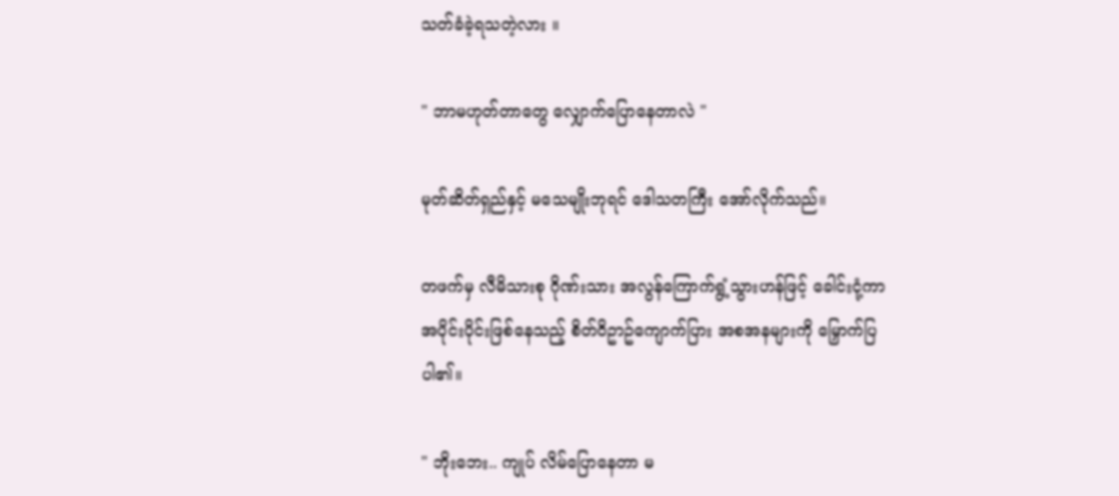သတ်ခံခဲ့ရသတဲ့လား ။

" ဘာမဟုတ်တာတွေ လျှောက်ပြောနေတာလဲ "

မုတ်ဆိတ်ရှည်နှင့် မသေမျိုးဘုရင် ဒေါသတကြီး အော်လိုက်သည်။

တဖက်မှ လီမိသားစု ဂိုဏ်းသား အလွန်ကြောက်ရွံ့သွားဟန်ဖြင့် ခေါင်းငုံ့ကာ အပိုင်းပိုင်းဖြစ်နေသည့် စိတ်ဝိဥာဥ်ကျောက်ပြား အစအနများကို မြှောက်ပြပါ၏။

" ဘိုးဘေး.. ကျုပ် လိမ်ပြောနေတာ မ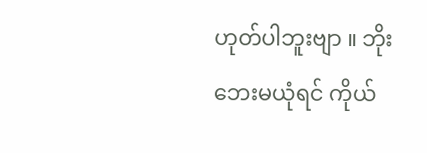ဟုတ်ပါဘူးဗျာ ။ ဘိုးဘေးမယုံရင် ကိုယ်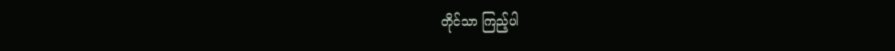တိုင်သာ ကြည့်ပါ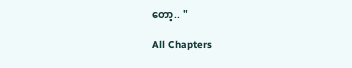တော့.. "

All Chapters